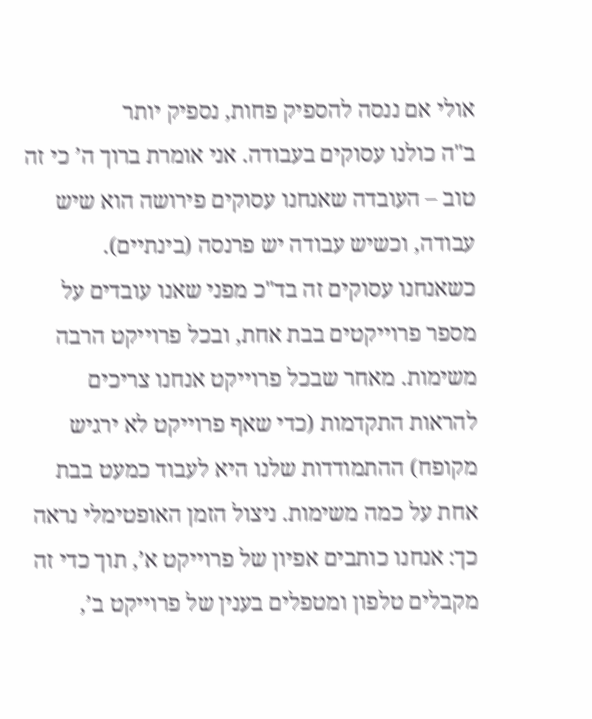אולי אם ננסה להספיק פחות, נספיק יותר
ב"ה כולנו עסוקים בעבודה. אני אומרת ברוך ה’ כי זה טוב – העובדה שאנחנו עסוקים פירושה הוא שיש עבודה, וכשיש עבודה יש פרנסה (בינתיים).
כשאנחנו עסוקים זה בד"כ מפני שאנו עובדים על מספר פרוייקטים בבת אחת, ובכל פרוייקט הרבה משימות. מאחר שבכל פרוייקט אנחנו צריכים להראות התקדמות (כדי שאף פרוייקט לא ירגיש מקופח) ההתמודדות שלנו היא לעבוד כמעט בבת אחת על כמה משימות. ניצול הזמן האופטימלי נראה כך: אנחנו כותבים אפיון של פרוייקט א’, תוך כדי זה מקבלים טלפון ומטפלים בענין של פרוייקט ב’,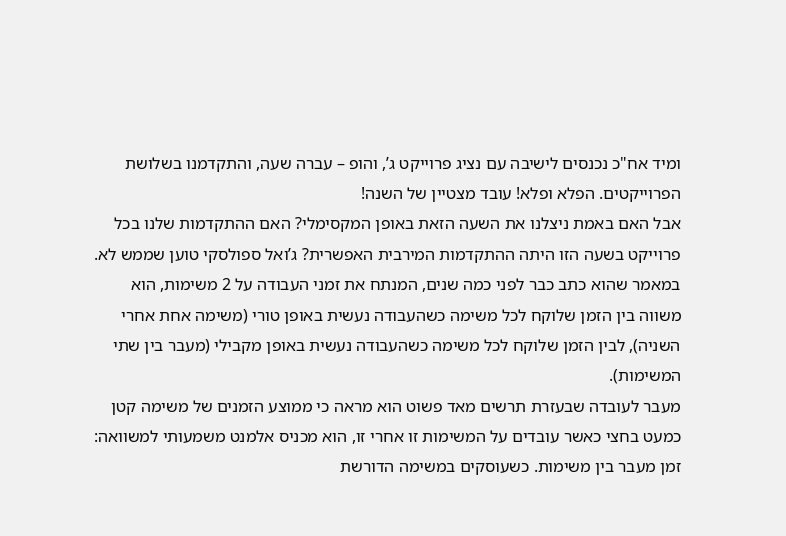ומיד אח"כ נכנסים לישיבה עם נציג פרוייקט ג’, והופ – עברה שעה, והתקדמנו בשלושת הפרוייקטים. הפלא ופלא! עובד מצטיין של השנה!
אבל האם באמת ניצלנו את השעה הזאת באופן המקסימלי? האם ההתקדמות שלנו בכל פרוייקט בשעה הזו היתה ההתקדמות המירבית האפשרית? ג’ואל ספולסקי טוען שממש לא. במאמר שהוא כתב כבר לפני כמה שנים, המנתח את זמני העבודה על 2 משימות, הוא משווה בין הזמן שלוקח לכל משימה כשהעבודה נעשית באופן טורי (משימה אחת אחרי השניה), לבין הזמן שלוקח לכל משימה כשהעבודה נעשית באופן מקבילי (מעבר בין שתי המשימות).
מעבר לעובדה שבעזרת תרשים מאד פשוט הוא מראה כי ממוצע הזמנים של משימה קטן כמעט בחצי כאשר עובדים על המשימות זו אחרי זו, הוא מכניס אלמנט משמעותי למשוואה: זמן מעבר בין משימות. כשעוסקים במשימה הדורשת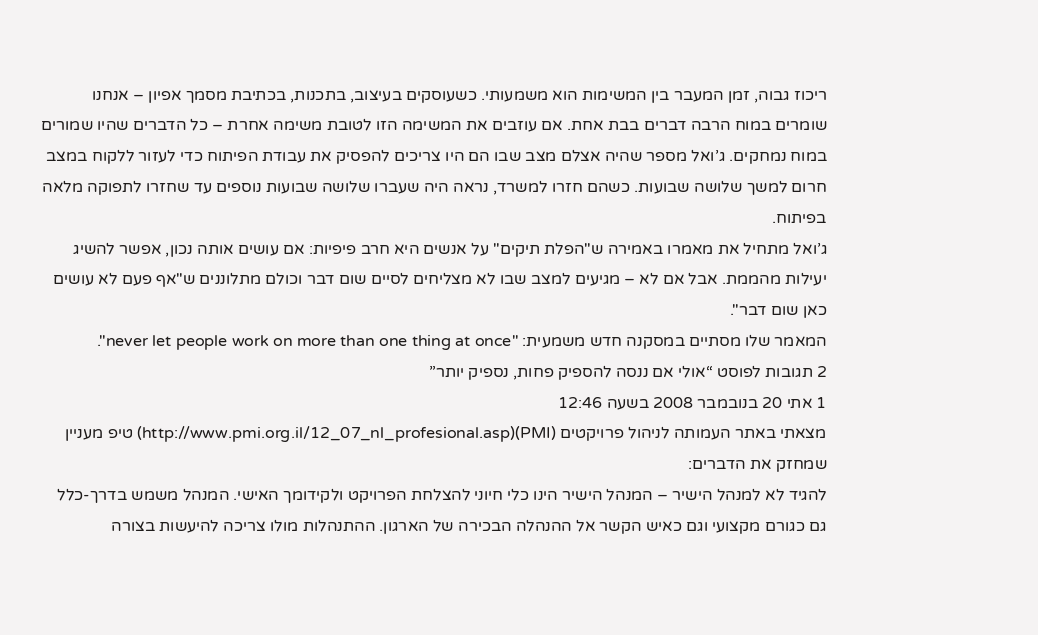ריכוז גבוה, זמן המעבר בין המשימות הוא משמעותי. כשעוסקים בעיצוב, בתכנות, בכתיבת מסמך אפיון – אנחנו שומרים במוח הרבה דברים בבת אחת. אם עוזבים את המשימה הזו לטובת משימה אחרת – כל הדברים שהיו שמורים במוח נמחקים. ג’ואל מספר שהיה אצלם מצב שבו הם היו צריכים להפסיק את עבודת הפיתוח כדי לעזור ללקוח במצב חרום למשך שלושה שבועות. כשהם חזרו למשרד, נראה היה שעברו שלושה שבועות נוספים עד שחזרו לתפוקה מלאה בפיתוח.
ג’ואל מתחיל את מאמרו באמירה ש"הפלת תיקים" על אנשים היא חרב פיפיות: אם עושים אותה נכון, אפשר להשיג יעילות מהממת. אבל אם לא – מגיעים למצב שבו לא מצליחים לסיים שום דבר וכולם מתלוננים ש"אף פעם לא עושים כאן שום דבר".
המאמר שלו מסתיים במסקנה חדש משמעית: "never let people work on more than one thing at once".
2 תגובות לפוסט “אולי אם ננסה להספיק פחות, נספיק יותר”
1 אתי 20 בנובמבר 2008 בשעה 12:46
מצאתי באתר העמותה לניהול פרויקטים (PMI)(http://www.pmi.org.il/12_07_nl_profesional.asp) טיפ מעניין שמחזק את הדברים:
להגיד לא למנהל הישיר – המנהל הישיר הינו כלי חיוני להצלחת הפרויקט ולקידומך האישי. המנהל משמש בדרך-כלל גם כגורם מקצועי וגם כאיש הקשר אל ההנהלה הבכירה של הארגון. ההתנהלות מולו צריכה להיעשות בצורה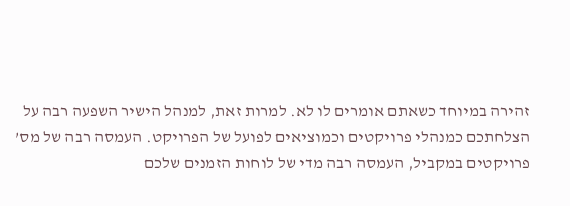זהירה במיוחד כשאתם אומרים לו לא. למרות זאת, למנהל הישיר השפעה רבה על הצלחתכם כמנהלי פרויקטים וכמוציאים לפועל של הפרויקט. העמסה רבה של מס’ פרויקטים במקביל, העמסה רבה מדי של לוחות הזמנים שלכם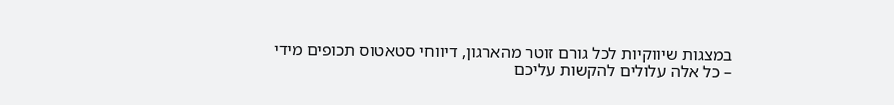במצגות שיווקיות לכל גורם זוטר מהארגון, דיווחי סטאטוס תכופים מידי – כל אלה עלולים להקשות עליכם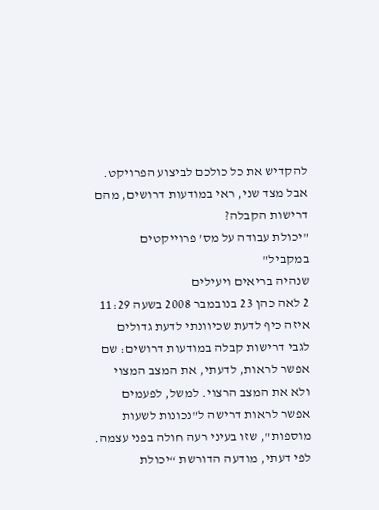להקדיש את כל כולכם לביצוע הפרויקט.
אבל מצד שני, ראי במודעות דרושים, מהם דרישות הקבלה?
"יכולת עבודה על מס’ פרוייקטים במקביל"
שנהיה בריאים ויעילים
2 לאה כהן 23 בנובמבר 2008 בשעה 11:29
איזה כיף לדעת שכיוונתי לדעת גדולים
לגבי דרישות קבלה במודעות דרושים: שם אפשר לראות, לדעתי, את המצב המצוי ולא את המצב הרצוי. למשל, לפעמים אפשר לראות דרישה ל"נכונות לשעות מוספות", שזו בעיני רעה חולה בפני עצמה.
לפי דעתי, מודעה הדורשת “יכולת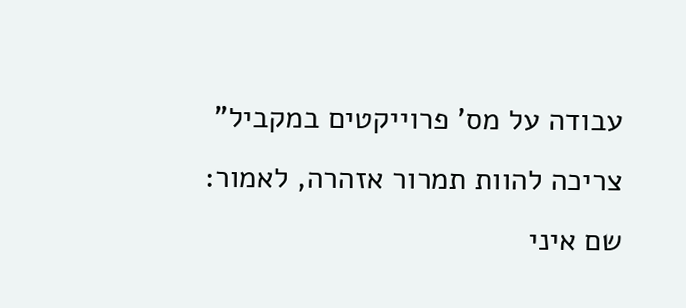עבודה על מס’ פרוייקטים במקביל” צריכה להוות תמרור אזהרה, לאמור: שם איני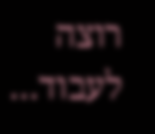רוצה לעבוד…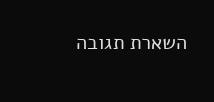השארת תגובה